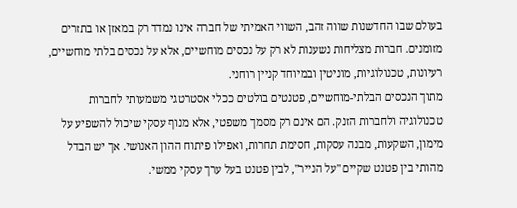בעולם שבו החדשנות שווה זהב, השווי האמיתי של חברה אינו נמדד רק במאזן או בתזרים מזומנים. חברות מצליחות נשענות לא רק על נכסים מוחשיים, אלא על נכסים בלתי מוחשיים, רעיונות, טכנולוגיות, מוניטין ובמיוחד קניין רוחני.
מתוך הנכסים הבלתי-מוחשיים, פטנטים בולטים ככלי אסטרטגי משמעותי לחברות טכנולוגיה ולחברות הזנק. הם אינם רק מסמך משפטי, אלא מנוף עסקי שיכול להשפיע על מימון, השקעות, מבנה עסקות, חסימת תחרות, ואפילו פיתוח ההון האנושי. אך יש הבדל מהותי בין פטנט שקיים "על הנייר", לבין פטנט בעל ערך עסקי ממשי.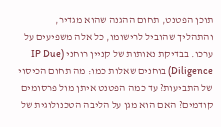תוכן הפטנט, תחום ההגנה שהוא מגדיר, והתהליך שהוביל לרישומו, כל אלה משפיעים על ערכו. בבדיקת נאותות של קניין רוחני (IP Due Diligence) בוחנים שאלות כמו: מה תחום הכיסוי של התביעות? עד כמה הפטנט איתן מול פרסומים קודמים? האם הוא מגן על הליבה הטכנולוגית של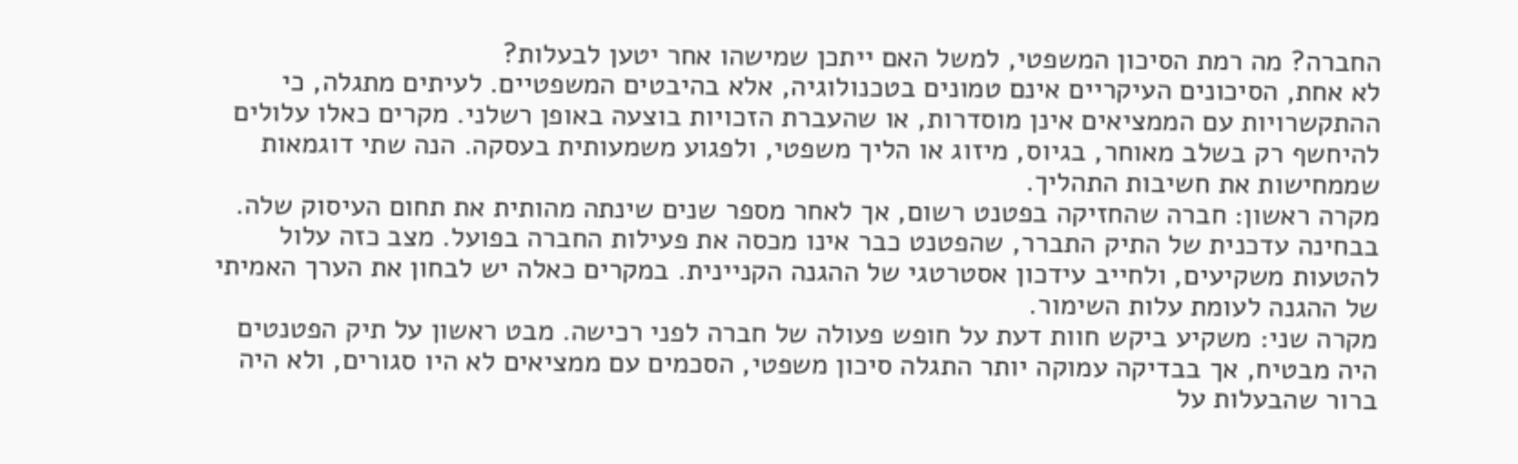החברה? מה רמת הסיכון המשפטי, למשל האם ייתכן שמישהו אחר יטען לבעלות?
לא אחת, הסיכונים העיקריים אינם טמונים בטכנולוגיה, אלא בהיבטים המשפטיים. לעיתים מתגלה, כי ההתקשרויות עם הממציאים אינן מוסדרות, או שהעברת הזכויות בוצעה באופן רשלני. מקרים כאלו עלולים להיחשף רק בשלב מאוחר, בגיוס, מיזוג או הליך משפטי, ולפגוע משמעותית בעסקה. הנה שתי דוגמאות שממחישות את חשיבות התהליך.
מקרה ראשון: חברה שהחזיקה בפטנט רשום, אך לאחר מספר שנים שינתה מהותית את תחום העיסוק שלה. בבחינה עדכנית של התיק התברר, שהפטנט כבר אינו מכסה את פעילות החברה בפועל. מצב כזה עלול להטעות משקיעים, ולחייב עידכון אסטרטגי של ההגנה הקניינית. במקרים כאלה יש לבחון את הערך האמיתי של ההגנה לעומת עלות השימור.
מקרה שני: משקיע ביקש חוות דעת על חופש פעולה של חברה לפני רכישה. מבט ראשון על תיק הפטנטים היה מבטיח, אך בבדיקה עמוקה יותר התגלה סיכון משפטי, הסכמים עם ממציאים לא היו סגורים, ולא היה ברור שהבעלות על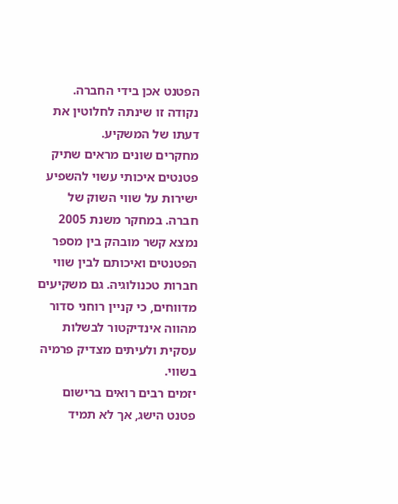הפטנט אכן בידי החברה. נקודה זו שינתה לחלוטין את דעתו של המשקיע.
מחקרים שונים מראים שתיק פטנטים איכותי עשוי להשפיע ישירות על שווי השוק של חברה. במחקר משנת 2005 נמצא קשר מובהק בין מספר הפטנטים ואיכותם לבין שווי חברות טכנולוגיה. גם משקיעים מדווחים, כי קניין רוחני סדור מהווה אינדיקטור לבשלות עסקית ולעיתים מצדיק פרמיה בשווי.
יזמים רבים רואים ברישום פטנט הישג, אך לא תמיד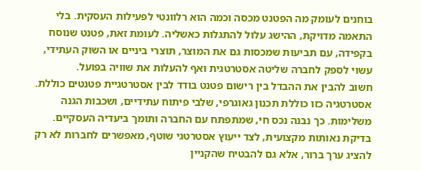בוחנים לעומק מה הפטנט מכסה וכמה הוא רלוונטי לפעילות העסקית. בלי התאמה מדויקת, ההישג עלול להתגלות כאשליה. לעומת זאת, פטנט שנוסח בקפידה, עם תביעות שמכסות גם את המוצר, תוצרי ביניים או השוק העתידי, עשוי לספק לחברה שליטה אסטרטגית ואף להעלות את שוויה בפועל.
חשוב להבין את ההבדל בין רישום פטנט בודד לבין אסטרטגיית פטנטים כוללת. אסטרטגיה כזו כוללת תכנון גאוגרפי, שלבי פיתוח עתידיים, ושכבות הגנה משלימות. כך נבנה נכס חי, שמתפתח עם החברה ותומך ביעדיה העסקיים. בדיקת נאותות מקצועית, לצד ייעוץ אסטרטגי שוטף, מאפשרים לחברות לא רק להציג ערך ברור, אלא גם להבטיח שהקניין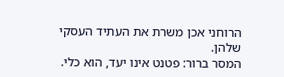הרוחני אכן משרת את העתיד העסקי שלהן.
המסר ברור: פטנט אינו יעד, הוא כלי.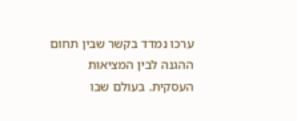ערכו נמדד בקשר שבין תחום ההגנה לבין המציאות העסקית. בעולם שבו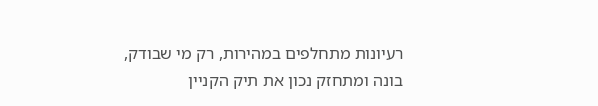רעיונות מתחלפים במהירות, רק מי שבודק, בונה ומתחזק נכון את תיק הקניין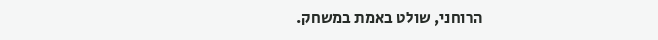הרוחני, שולט באמת במשחק.